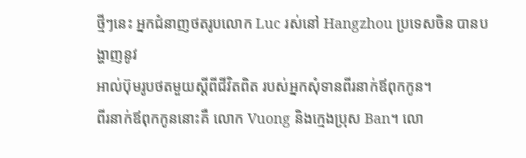ថ្មីៗនេះ អ្នកជំនាញថតរូបលោក Luc រស់នៅ Hangzhou ប្រទេសចិន បានបង្ហាញនូវ
អាល់ប៊ុមរូបថតមួយស្តីពីជីវិតពិត របស់អ្នកសុំទានពីរនាក់ឪពុកកូន។
ពីរនាក់ឪពុកកូននោះគឺ លោក Vuong និងក្មេងប្រុស Ban។ លោ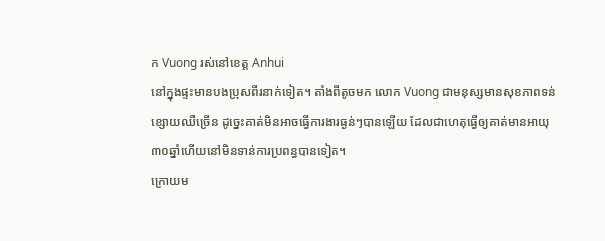ក Vuong រស់នៅខេត្ត Anhui
នៅក្នុងផ្ទះមានបងប្រុសពីរនាក់ទៀត។ តាំងពីតូចមក លោក Vuong ជាមនុស្សមានសុខភាពទន់
ខ្សោយឈឺច្រើន ដូច្នេះគាត់មិនអាចធ្វើការងារធ្ងន់ៗបានឡើយ ដែលជាហេតុធ្វើឲ្យគាត់មានអាយុ
៣០ឆ្នាំហើយនៅមិនទាន់ការប្រពន្ធបានទៀត។
ក្រោយម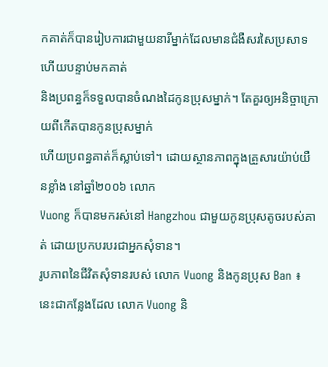កគាត់ក៏បានរៀបការជាមួយនារីម្នាក់ដែលមានជំងឺសរសៃប្រសាទ ហើយបន្ទាប់មកគាត់
និងប្រពន្ធក៏ទទួលបានចំណងដៃកូនប្រុសម្នាក់។ តែគួរឲ្យអនិច្ចាក្រោយពីកើតបានកូនប្រុសម្នាក់
ហើយប្រពន្ធគាត់ក៏ស្លាប់ទៅ។ ដោយស្ថានភាពក្នុងគ្រួសារយ៉ាប់យឺនខ្លាំង នៅឆ្នាំ២០០៦ លោក
Vuong ក៏បានមករស់នៅ Hangzhou ជាមួយកូនប្រុសតូចរបស់គាត់ ដោយប្រកបរបរជាអ្នកសុំទាន។
រូបភាពនៃជីវិតសុំទានរបស់ លោក Vuong និងកូនប្រុស Ban ៖
នេះជាកន្លែងដែល លោក Vuong និ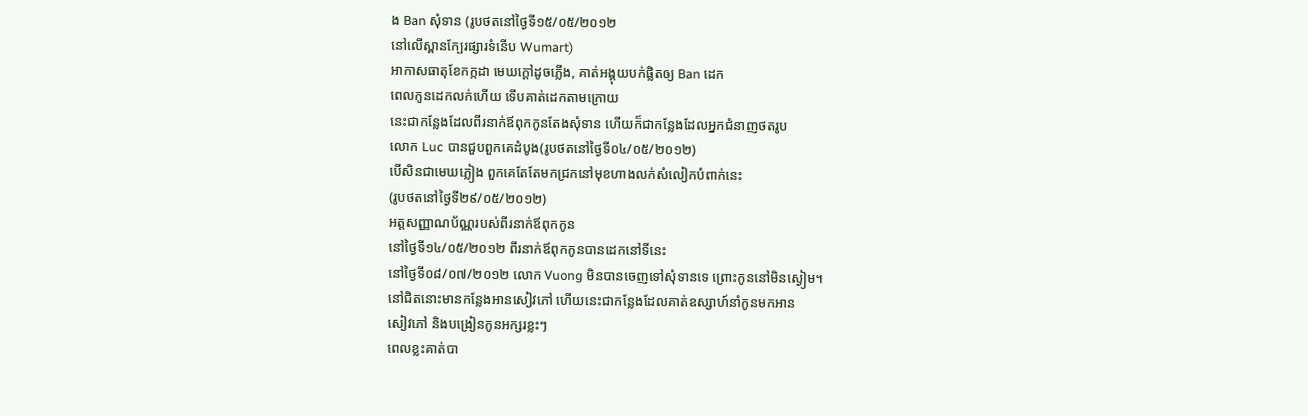ង Ban សុំទាន (រូបថតនៅថ្ងៃទី១៥/០៥/២០១២
នៅលើស្ពានក្បែរផ្សារទំនើប Wumart)
អាកាសធាតុខែកក្កដា មេឃក្តៅដូចភ្លើង, គាត់អង្គុយបក់ផ្លិតឲ្យ Ban ដេក
ពេលកូនដេកលក់ហើយ ទើបគាត់ដេកតាមក្រោយ
នេះជាកន្លែងដែលពីរនាក់ឪពុកកូនតែងសុំទាន ហើយក៏ជាកន្លែងដែលអ្នកជំនាញថតរូប
លោក Luc បានជួបពួកគេដំបូង(រូបថតនៅថ្ងៃទី០៤/០៥/២០១២)
បើសិនជាមេឃភ្លៀង ពួកគេតែតែមកជ្រកនៅមុខហាងលក់សំលៀកបំពាក់នេះ
(រូបថតនៅថ្ងៃទី២៩/០៥/២០១២)
អត្តសញ្ញាណប័ណ្ណរបស់ពីរនាក់ឪពុកកូន
នៅថ្ងៃទី១៤/០៥/២០១២ ពីរនាក់ឪពុកកូនបានដេកនៅទីនេះ
នៅថ្ងៃទី០៨/០៧/២០១២ លោក Vuong មិនបានចេញទៅសុំទានទេ ព្រោះកូននៅមិនស្ងៀម។
នៅជិតនោះមានកន្លែងអានសៀវភៅ ហើយនេះជាកន្លែងដែលគាត់ឧស្សាហ៍នាំកូនមកអាន
សៀវភៅ និងបង្រៀនកូនអក្សរខ្លះៗ
ពេលខ្លះគាត់បា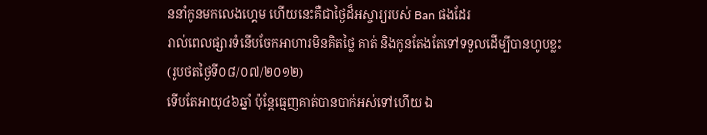ននាំកូនមកលេងហ្គេម ហើយនេះគឺជាថ្ងៃដ៏អស្ចារ្យរបស់ Ban ផងដែរ
រាល់ពេលផ្សារទំនើបចែកអាហារមិនគិតថ្លៃ គាត់ និងកូនតែងតែទៅទទួលដើម្បីបានហូបខ្លះ
(រូបថតថ្ងៃទី០៨/០៧/២០១២)
ទើបតែអាយុ៤៦ឆ្នាំ ប៉ុន្តែធ្មេញគាត់បានបាក់អស់ទៅហើយ ឯ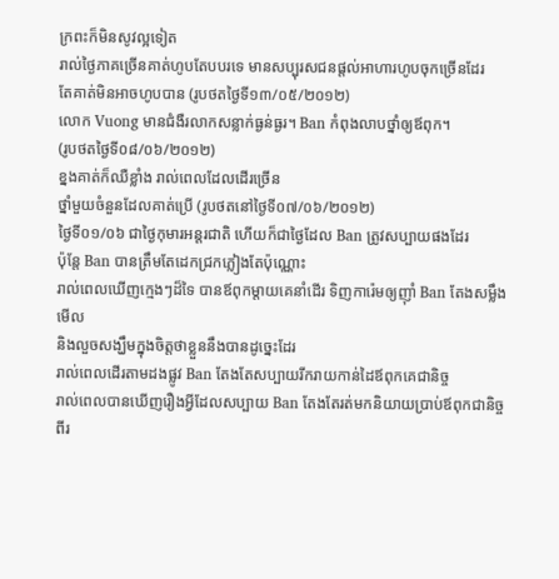ក្រពះក៏មិនសូវល្អទៀត
រាល់ថ្ងៃភាគច្រើនគាត់ហូបតែបបរទេ មានសប្បុរសជនផ្តល់អាហារហូបចុកច្រើនដែរ
តែគាត់មិនអាចហូបបាន (រូបថតថ្ងៃទី១៣/០៥/២០១២)
លោក Vuong មានជំងឺរលាកសន្លាក់ធ្ងន់ធ្ងរ។ Ban កំពុងលាបថ្នាំឲ្យឪពុក។
(រូបថតថ្ងៃទី០៨/០៦/២០១២)
ខ្នងគាត់ក៏ឈឺខ្លាំង រាល់ពេលដែលដើរច្រើន
ថ្នាំមួយចំនួនដែលគាត់ប្រើ (រូបថតនៅថ្ងៃទី០៧/០៦/២០១២)
ថ្ងៃទី០១/០៦ ជាថ្ងៃកុមារអន្តរជាតិ ហើយក៏ជាថ្ងៃដែល Ban ត្រូវសប្បាយផងដែរ
ប៉ុន្តែ Ban បានត្រឹមតែដេកជ្រកភ្លៀងតែប៉ុណ្ណោះ
រាល់ពេលឃើញក្មេងៗដ៏ទៃ បានឪពុកម្តាយគេនាំដើរ ទិញការ៉េមឲ្យញ៉ាំ Ban តែងសម្លឹងមើល
និងលួចសង្ឃឹមក្នុងចិត្តថាខ្លួននឹងបានដូច្នេះដែរ
រាល់ពេលដើរតាមដងផ្លូវ Ban តែងតែសប្បាយរីករាយកាន់ដៃឪពុកគេជានិច្ច
រាល់ពេលបានឃើញរឿងអ្វីដែលសប្បាយ Ban តែងតែរត់មកនិយាយប្រាប់ឪពុកជានិច្ច
ពីរ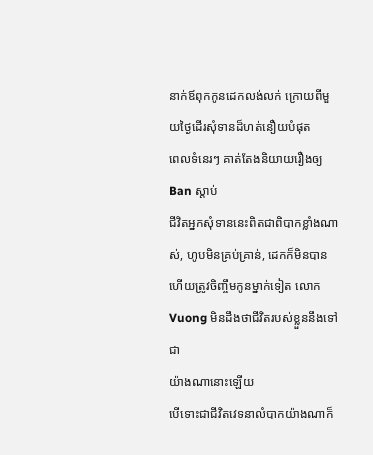នាក់ឪពុកកូនដេកលង់លក់ ក្រោយពីមួយថ្ងៃដើរសុំទានដ៏ហត់នឿយបំផុត
ពេលទំនេរៗ គាត់តែងនិយាយរឿងឲ្យ Ban ស្តាប់
ជីវិតអ្នកសុំទាននេះពិតជាពិបាកខ្លាំងណាស់, ហូបមិនគ្រប់គ្រាន់, ដេកក៏មិនបាន
ហើយត្រូវចិញ្ចឹមកូនម្នាក់ទៀត លោក Vuong មិនដឹងថាជីវិតរបស់ខ្លួននឹងទៅជា
យ៉ាងណានោះឡើយ
បើទោះជាជីវិតវេទនាលំបាកយ៉ាងណាក៏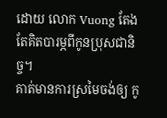ដោយ លោក Vuong តែងតែគិតបារម្ភពីកូនប្រុសជានិច្ច។
គាត់មានការស្រមៃចង់ឲ្យ កូ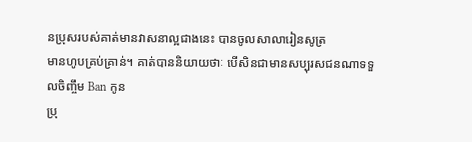នប្រុសរបស់គាត់មានវាសនាល្អជាងនេះ បានចូលសាលារៀនសូត្រ
មានហូបគ្រប់គ្រាន់។ គាត់បាននិយាយថាៈ បើសិនជាមានសប្បុរសជនណាទទួលចិញ្ចឹម Ban កូន
ប្រុ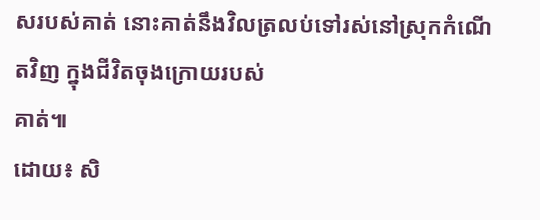សរបស់គាត់ នោះគាត់នឹងវិលត្រលប់ទៅរស់នៅស្រុកកំណើតវិញ ក្នុងជីវិតចុងក្រោយរបស់
គាត់៕
ដោយ៖ សិ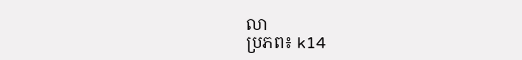លា
ប្រភព៖ k14